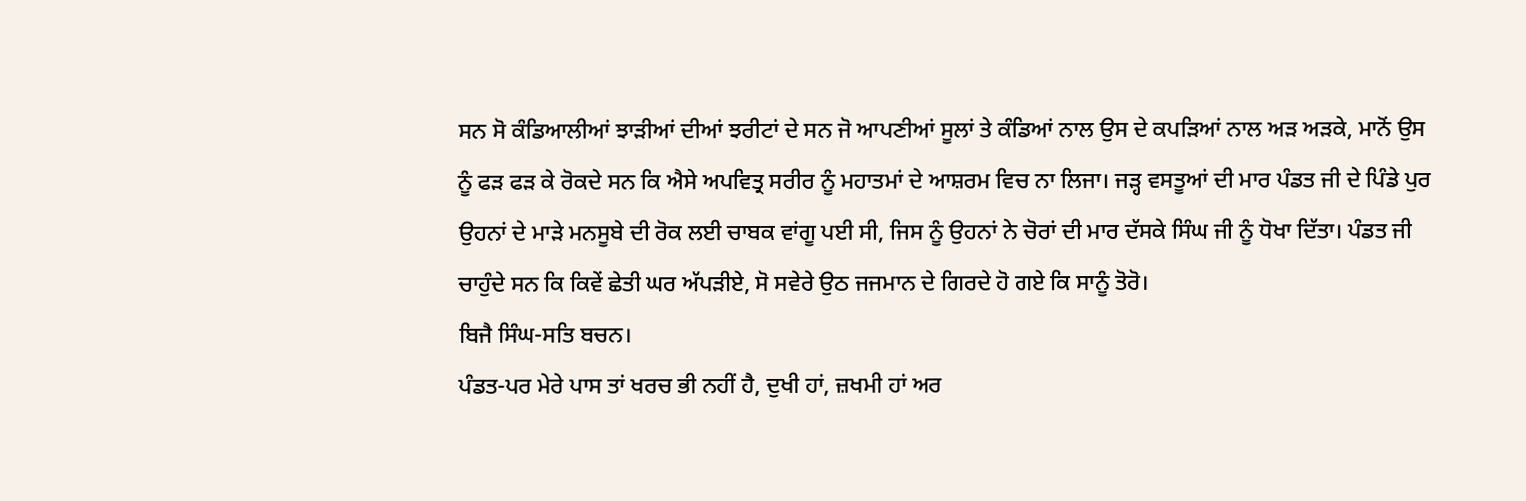ਸਨ ਸੋ ਕੰਡਿਆਲੀਆਂ ਝਾੜੀਆਂ ਦੀਆਂ ਝਰੀਟਾਂ ਦੇ ਸਨ ਜੋ ਆਪਣੀਆਂ ਸੂਲਾਂ ਤੇ ਕੰਡਿਆਂ ਨਾਲ ਉਸ ਦੇ ਕਪੜਿਆਂ ਨਾਲ ਅੜ ਅੜਕੇ, ਮਾਨੋਂ ਉਸ ਨੂੰ ਫੜ ਫੜ ਕੇ ਰੋਕਦੇ ਸਨ ਕਿ ਐਸੇ ਅਪਵਿਤ੍ਰ ਸਰੀਰ ਨੂੰ ਮਹਾਤਮਾਂ ਦੇ ਆਸ਼ਰਮ ਵਿਚ ਨਾ ਲਿਜਾ। ਜੜ੍ਹ ਵਸਤੂਆਂ ਦੀ ਮਾਰ ਪੰਡਤ ਜੀ ਦੇ ਪਿੰਡੇ ਪੁਰ ਉਹਨਾਂ ਦੇ ਮਾੜੇ ਮਨਸੂਬੇ ਦੀ ਰੋਕ ਲਈ ਚਾਬਕ ਵਾਂਗੂ ਪਈ ਸੀ, ਜਿਸ ਨੂੰ ਉਹਨਾਂ ਨੇ ਚੋਰਾਂ ਦੀ ਮਾਰ ਦੱਸਕੇ ਸਿੰਘ ਜੀ ਨੂੰ ਧੋਖਾ ਦਿੱਤਾ। ਪੰਡਤ ਜੀ ਚਾਹੁੰਦੇ ਸਨ ਕਿ ਕਿਵੇਂ ਛੇਤੀ ਘਰ ਅੱਪੜੀਏ, ਸੋ ਸਵੇਰੇ ਉਠ ਜਜਮਾਨ ਦੇ ਗਿਰਦੇ ਹੋ ਗਏ ਕਿ ਸਾਨੂੰ ਤੋਰੋ।
ਬਿਜੈ ਸਿੰਘ-ਸਤਿ ਬਚਨ।
ਪੰਡਤ-ਪਰ ਮੇਰੇ ਪਾਸ ਤਾਂ ਖਰਚ ਭੀ ਨਹੀਂ ਹੈ, ਦੁਖੀ ਹਾਂ, ਜ਼ਖਮੀ ਹਾਂ ਅਰ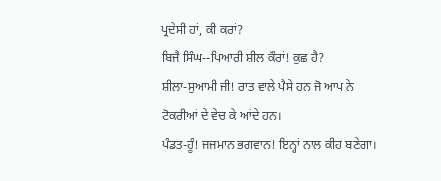ਪ੍ਰਦੇਸੀ ਹਾਂ, ਕੀ ਕਰਾਂ?
ਬਿਜੈ ਸਿੰਘ--ਪਿਆਰੀ ਸ਼ੀਲ ਕੌਰਾਂ! ਕੁਛ ਹੈ?
ਸ਼ੀਲਾ-ਸੁਆਮੀ ਜੀ! ਰਾਤ ਵਾਲੇ ਪੈਸੇ ਹਨ ਜੋ ਆਪ ਨੇ ਟੋਕਰੀਆਂ ਦੇ ਵੇਚ ਕੇ ਆਂਦੇ ਹਨ।
ਪੰਡਤ-ਹੂੰ! ਜਜਮਾਨ ਭਗਵਾਨ! ਇਨ੍ਹਾਂ ਨਾਲ ਕੀਹ ਬਣੇਗਾ।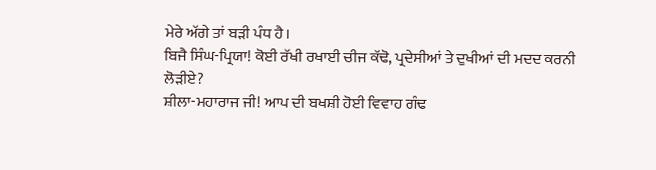ਮੇਰੇ ਅੱਗੇ ਤਾਂ ਬੜੀ ਪੰਧ ਹੈ।
ਬਿਜੈ ਸਿੰਘ-ਪ੍ਰਿਯਾ! ਕੋਈ ਰੱਖੀ ਰਖਾਈ ਚੀਜ ਕੱਢੋ, ਪ੍ਰਦੇਸੀਆਂ ਤੇ ਦੁਖੀਆਂ ਦੀ ਮਦਦ ਕਰਨੀ ਲੋੜੀਏ?
ਸ਼ੀਲਾ-ਮਹਾਰਾਜ ਜੀ! ਆਪ ਦੀ ਬਖਸ਼ੀ ਹੋਈ ਵਿਵਾਹ ਗੰਢ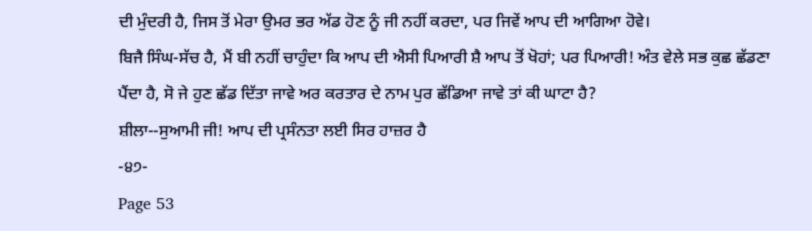ਦੀ ਮੁੰਦਰੀ ਹੈ, ਜਿਸ ਤੋਂ ਮੇਰਾ ਉਮਰ ਭਰ ਅੱਡ ਹੋਣ ਨੂੰ ਜੀ ਨਹੀਂ ਕਰਦਾ, ਪਰ ਜਿਵੇਂ ਆਪ ਦੀ ਆਗਿਆ ਹੋਵੇ।
ਬਿਜੈ ਸਿੰਘ-ਸੱਚ ਹੈ, ਮੈਂ ਬੀ ਨਹੀਂ ਚਾਹੁੰਦਾ ਕਿ ਆਪ ਦੀ ਐਸੀ ਪਿਆਰੀ ਸ਼ੈ ਆਪ ਤੋਂ ਖੋਹਾਂ; ਪਰ ਪਿਆਰੀ! ਅੰਤ ਵੇਲੇ ਸਭ ਕੁਛ ਛੱਡਣਾ ਪੈਂਦਾ ਹੈ, ਸੋ ਜੇ ਹੁਣ ਛੱਡ ਦਿੱਤਾ ਜਾਵੇ ਅਰ ਕਰਤਾਰ ਦੇ ਨਾਮ ਪੁਰ ਛੱਡਿਆ ਜਾਵੇ ਤਾਂ ਕੀ ਘਾਟਾ ਹੈ?
ਸ਼ੀਲਾ--ਸੁਆਮੀ ਜੀ! ਆਪ ਦੀ ਪ੍ਰਸੰਨਤਾ ਲਈ ਸਿਰ ਹਾਜ਼ਰ ਹੈ
-੪੭-
Page 53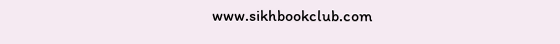www.sikhbookclub.com